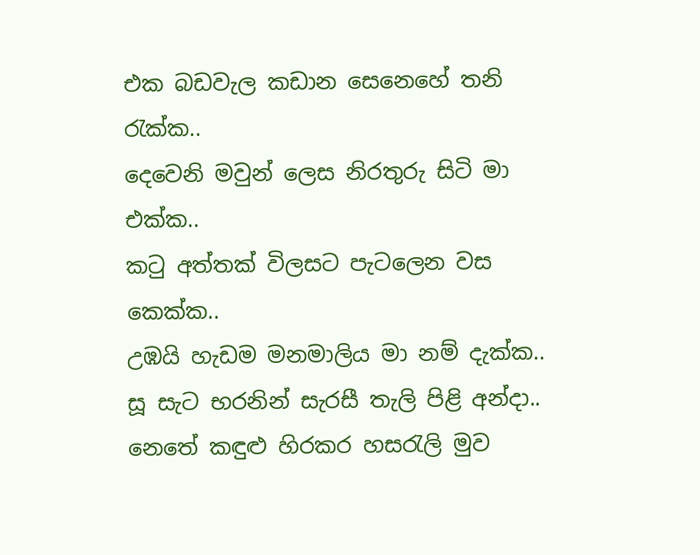එක බඩවැල කඩාන සෙනෙහේ තනි රැක්ක..
දෙවෙනි මවුන් ලෙස නිරතුරු සිටි මා එක්ක..
කටු අත්තක් විලසට පැටලෙන වස කෙක්ක..
උඹයි හැඩම මනමාලිය මා නම් දැක්ක..
සූ සැට භරනින් සැරසී තැලි පිළි අන්දා..
නෙතේ කඳුළු හිරකර හසරැලි මුව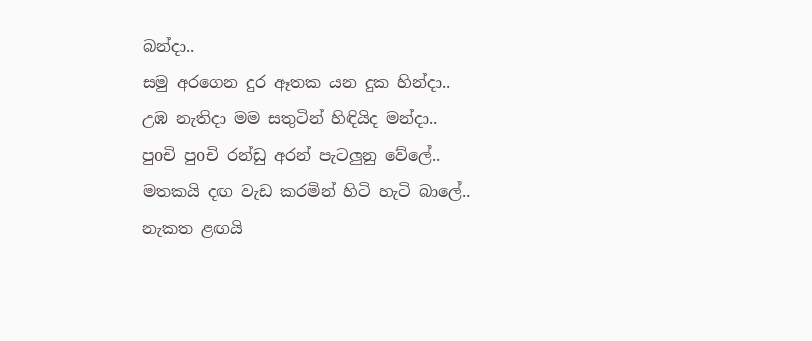බන්දා..
සමු අරගෙන දුර ඈතක යන දුක හින්දා..
උඹ නැතිදා මම සතුටින් හිඳියිද මන්දා..
පුoචි පුoචි රන්ඩු අරන් පැටලුනු වේලේ..
මතකයි දඟ වැඩ කරමින් හිටි හැටි බාලේ..
නැකත ළඟයි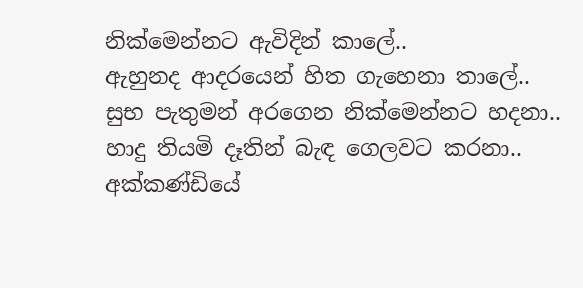නික්මෙන්නට ඇවිදින් කාලේ..
ඇහුනද ආදරයෙන් හිත ගැහෙනා තාලේ..
සුභ පැතුමන් අරගෙන නික්මෙන්නට හදනා..
හාදු තියමි දෑතින් බැඳ ගෙලවට කරනා..
අක්කණ්ඩියේ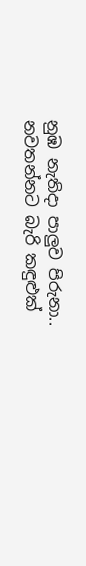නුඹ නැතිදා පාලුව පිරුනා..
නවතන්නට බැරි කඳුළුක්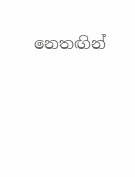නෙතඟින්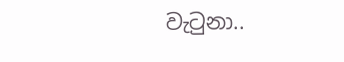වැටුනා..